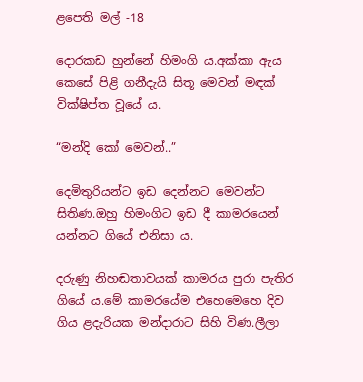ළපෙති මල් -18

දොරකඩ හුන්නේ හිමංගි ය.අක්කා ඇය කෙසේ පිළි ගනීදැයි සිතූ මෙවන් මඳක් වික්ෂිප්ත වූයේ ය.

“මන්දි කෝ මෙවන්..”

දෙමිතුරියන්ට ඉඩ දෙන්නට මෙවන්ට සිතිණ.ඔහු හිමංගිට ඉඩ දී කාමරයෙන් යන්නට ගියේ එනිසා ය.

දරුණු නිහඬතාවයක් කාමරය පුරා පැතිර ගියේ ය.මේ කාමරයේම එහෙමෙහෙ දිව ගිය ළදැරියක මන්දාරාට සිහි විණ.ලීලා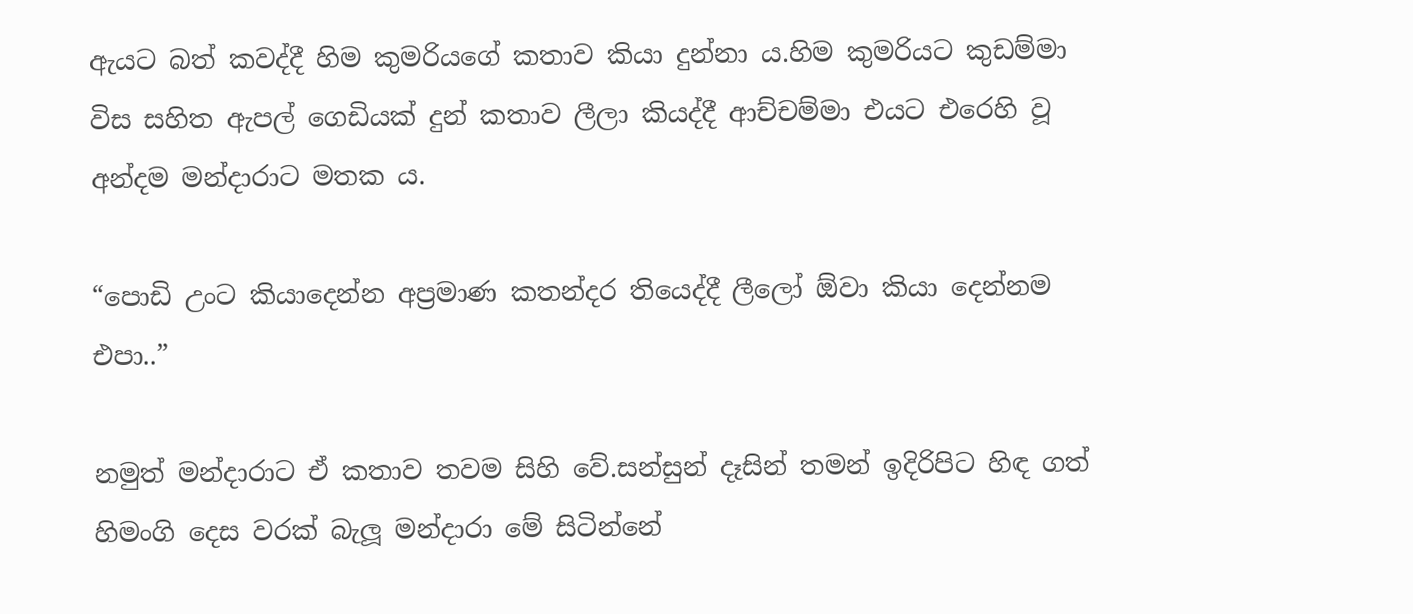ඇයට බත් කවද්දී හිම කුමරියගේ කතාව කියා දුන්නා ය.හිම කුමරියට කුඩම්මා විස සහිත ඇපල් ගෙඩියක් දුන් කතාව ලීලා කියද්දී ආච්චම්මා එයට එරෙහි වූ අන්දම මන්දාරාට මතක ය.

“පොඩි උංට කියාදෙන්න අප්‍රමාණ කතන්දර තියෙද්දී ලීලෝ ඕවා කියා දෙන්නම එපා..”

නමුත් මන්දාරාට ඒ කතාව තවම සිහි වේ.සන්සුන් දෑසින් තමන් ඉදිරිපිට හිඳ ගත් හිමංගි දෙස වරක් බැලූ මන්දාරා මේ සිටින්නේ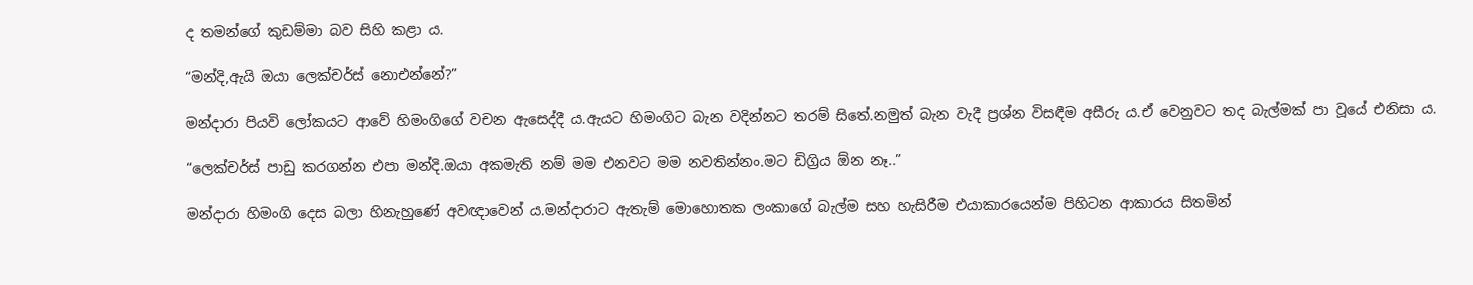ද තමන්ගේ කුඩම්මා බව සිහි කළා ය.

“මන්දි,ඇයි ඔයා ලෙක්චර්ස් නොඑන්නේ?”

මන්දාරා පියවි ලෝකයට ආවේ හිමංගිගේ වචන ඇසෙද්දී ය.ඇයට හිමංගිට බැන වදින්නට තරම් සිතේ.නමුත් බැන වැදී ප්‍රශ්න විසඳීම අසීරු ය.ඒ වෙනුවට තද බැල්මක් පා වූයේ එනිසා ය.

“ලෙක්චර්ස් පාඩු කරගන්න එපා මන්දි.ඔයා අකමැති නම් මම එනවට මම නවතින්නං.මට ඩිග්‍රිය ඕන නෑ..”

මන්දාරා හිමංගි දෙස බලා හිනැහුණේ අවඥාවෙන් ය.මන්දාරාට ඇතැම් මොහොතක ලංකාගේ බැල්ම සහ හැසිරීම එයාකාරයෙන්ම පිහිටන ආකාරය සිතමින්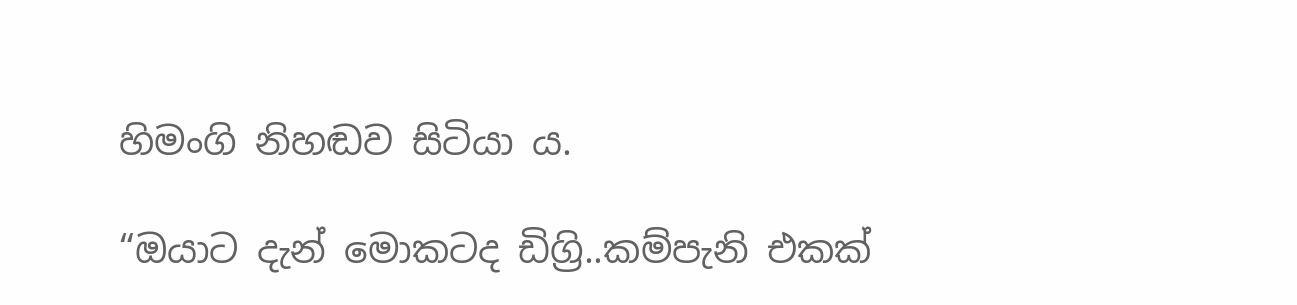හිමංගි නිහඬව සිටියා ය.

“ඔයාට දැන් මොකටද ඩිග්‍රි..කම්පැනි එකක්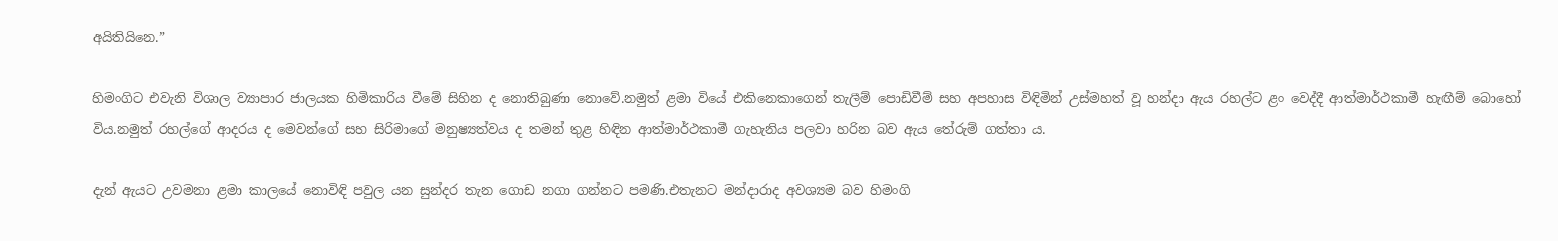අයිතියිනෙ.”

හිමංගිට එවැනි විශාල ව්‍යාපාර ජාලයක හිමිකාරිය වීමේ සිහින ද නොතිබුණා නොවේ.නමුත් ළමා වියේ එකිනෙකාගෙන් තැලීම් පොඩිවීම් සහ අපහාස විඳිමින් උස්මහත් වූ හන්දා ඇය රහල්ට ළං වෙද්දී ආත්මාර්ථකාමී හැඟීම් බොහෝ විය.නමුත් රහල්ගේ ආදරය ද මෙවන්ගේ සහ සිරිමාගේ මනුෂ්‍යත්වය ද තමන් තුළ හිඳින ආත්මාර්ථකාමී ගැහැනිය පලවා හරින බව ඇය තේරුම් ගත්තා ය.

දැන් ඇයට උවමනා ළමා කාලයේ නොවිඳි පවුල යන සුන්දර තැන ගොඩ නගා ගන්නට පමණි.එතැනට මන්දාරාද අවශ්‍යම බව හිමංගි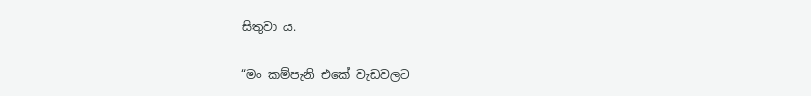සිතුවා ය.

“මං කම්පැනි එකේ වැඩවලට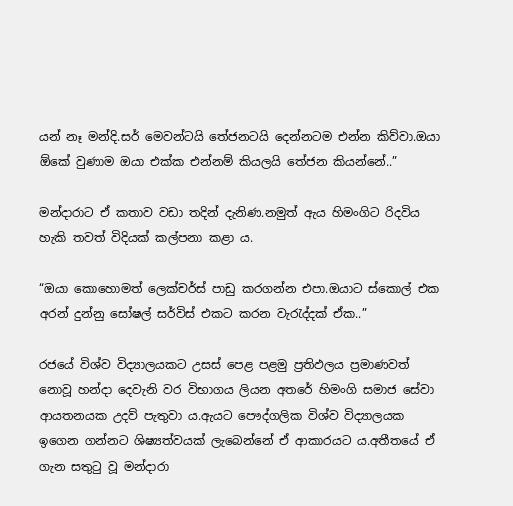යන් නෑ මන්දි.සර් මෙවන්ටයි තේජනටයි දෙන්නටම එන්න කිව්වා.ඔයා ඕකේ වුණාම ඔයා එක්ක එන්නම් කියලයි තේජන කියන්නේ..”

මන්දාරාට ඒ කතාව වඩා තදින් දැනිණ.නමුත් ඇය හිමංගිට රිදවිය හැකි තවත් විදියක් කල්පනා කළා ය.

“ඔයා කොහොමත් ලෙක්චර්ස් පාඩු කරගන්න එපා.ඔයාට ස්කොල් එක අරන් දුන්නු සෝෂල් සර්විස් එකට කරන වැරැද්දක් ඒක..”

රජයේ විශ්ව විද්‍යාලයකට උසස් පෙළ පළමු ප්‍රතිඵලය ප්‍රමාණවත් නොවූ හන්දා දෙවැනි වර විභාගය ලියන අතරේ හිමංගි සමාජ සේවා ආයතනයක උදව් පැතුවා ය.ඇයට පෞද්ගලික විශ්ව විද්‍යාලයක ඉගෙන ගන්නට ශිෂ්‍යත්වයක් ලැබෙන්නේ ඒ ආකාරයට ය.අතීතයේ ඒ ගැන සතුටු වූ මන්දාරා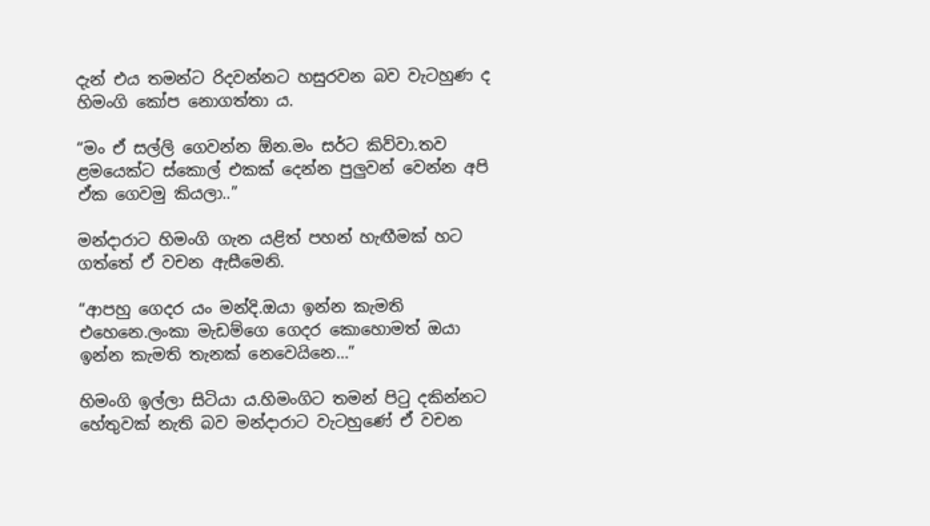දැන් එය තමන්ට රිදවන්නට හසුරවන බව වැටහුණ ද හිමංගි කෝප නොගත්තා ය.

“මං ඒ සල්ලි ගෙවන්න ඕන.මං සර්ට කිව්වා.තව ළමයෙක්ට ස්කොල් එකක් දෙන්න පුලුවන් වෙන්න අපි ඒක ගෙවමු කියලා..”

මන්දාරාට හිමංගි ගැන යළිත් පහන් හැඟීමක් හට ගත්තේ ඒ වචන ඇසීමෙනි.

“ආපහු ගෙදර යං මන්දි.ඔයා ඉන්න කැමති එහෙනෙ.ලංකා මැඩම්ගෙ ගෙදර කොහොමත් ඔයා ඉන්න කැමති තැනක් නෙවෙයිනෙ…”

හිමංගි ඉල්ලා සිටියා ය.හිමංගිට තමන් පිටු දකින්නට හේතුවක් නැති බව මන්දාරාට වැටහුණේ ඒ වචන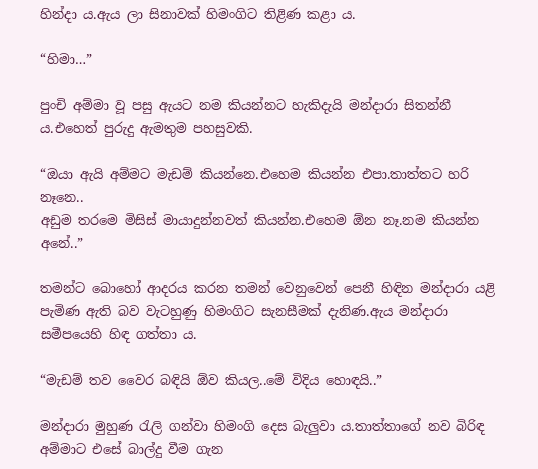හින්දා ය.ඇය ලා සිනාවක් හිමංගිට තිළිණ කළා ය.

“හිමා…”

පුංචි අම්මා වූ පසු ඇයට නම කියන්නට හැකිදැයි මන්දාරා සිතන්නී ය.එහෙත් පුරුදු ඇමතුම පහසුවකි.

“ඔයා ඇයි අම්මට මැඩම් කියන්නෙ.එහෙම කියන්න එපා.තාත්තට හරි නෑනෙ..
අඩුම තරමෙ මිසිස් මායාදුන්නවත් කියන්න.එහෙම ඕන නෑ.නම කියන්න අනේ..”

තමන්ට බොහෝ ආදරය කරන තමන් වෙනුවෙන් පෙනී හිඳින මන්දාරා යළි පැමිණ ඇති බව වැටහුණු හිමංගිට සැනසීමක් දැනිණ.ඇය මන්දාරා සමීපයෙහි හිඳ ගත්තා ය.

“මැඩම් තව වෛර බඳියි ඕව කියල..මේ විදිය හොඳයි..”

මන්දාරා මුහුණ රැලි ගන්වා හිමංගි දෙස බැලුවා ය.තාත්තාගේ නව බිරිඳ අම්මාට එසේ බාල්දු වීම ගැන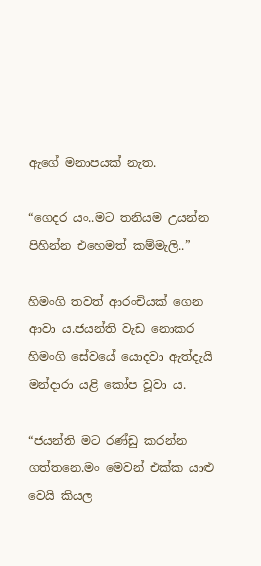ඇගේ මනාපයක් නැත.

“ගෙදර යං..මට තනියම උයන්න පිහින්න එහෙමත් කම්මැලි..”

හිමංගි තවත් ආරංචියක් ගෙන ආවා ය.ජයන්ති වැඩ නොකර හිමංගි සේවයේ යොදවා ඇත්දැයි මන්දාරා යළි කෝප වූවා ය.

“ජයන්ති මට රණ්ඩු කරන්න ගත්තනෙ.මං මෙවන් එක්ක යාළු වෙයි කියල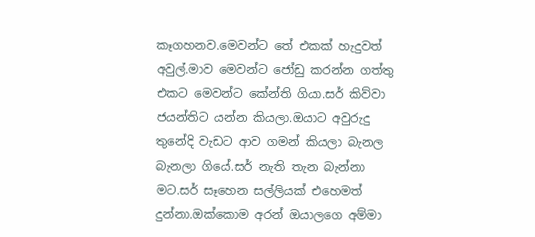කෑගහනව.මෙවන්ට තේ එකක් හැදුවත් අවුල්.මාව මෙවන්ට ජෝඩු කරන්න ගත්තු එකට මෙවන්ට කේන්ති ගියා.සර් කිව්වා ජයන්තිට යන්න කියලා.ඔයාට අවුරුදු තුනේදි වැඩට ආව ගමන් කියලා බැනල බැනලා ගියේ.සර් නැති තැන බැන්නා මට.සර් සෑහෙන සල්ලියක් එහෙමත් දුන්නා.ඔක්කොම අරන් ඔයාලගෙ අම්මා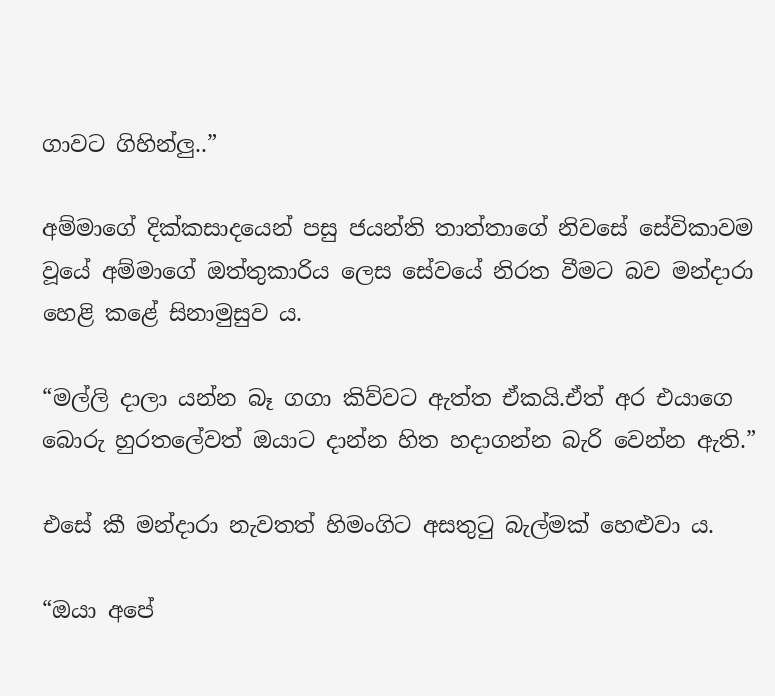ගාවට ගිහින්ලු..”

අම්මාගේ දික්කසාදයෙන් පසු ජයන්ති තාත්තාගේ නිවසේ සේවිකාවම වූයේ අම්මාගේ ඔත්තුකාරිය ලෙස සේවයේ නිරත වීමට බව මන්දාරා හෙළි කළේ සිනාමුසුව ය.

“මල්ලි දාලා යන්න බෑ ගගා කිව්වට ඇත්ත ඒකයි.ඒත් අර එයාගෙ බොරු හුරතලේවත් ඔයාට දාන්න හිත හදාගන්න බැරි වෙන්න ඇති.”

එසේ කී මන්දාරා නැවතත් හිමංගිට අසතුටු බැල්මක් හෙළුවා ය.

“ඔයා අපේ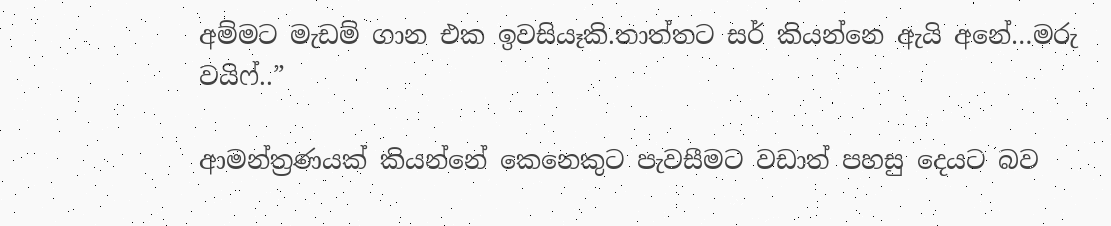අම්මට මැඩම් ගාන එක ඉවසියෑකි.තාත්තට සර් කියන්නෙ ඇයි අනේ…මරු වයිෆ්..”

ආමන්ත්‍රණයක් කියන්නේ කෙනෙකුට පැවසීමට වඩාත් පහසු දෙයට බව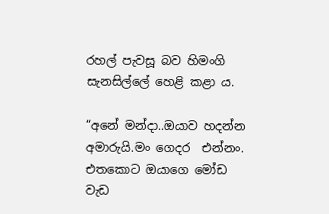රහල් පැවසූ බව හිමංගි සැනසිල්ලේ හෙළි කළා ය.

“අනේ මන්දා..ඔයාව හදන්න අමාරුයි.මං ගෙදර  එන්නං. එතකොට ඔයාගෙ මෝඩ වැඩ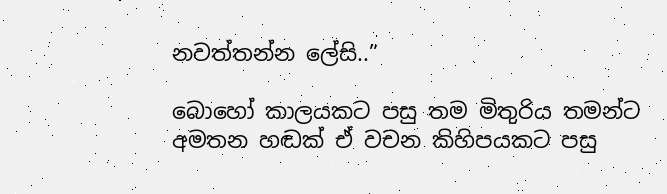නවත්තන්න ලේසි..”

බොහෝ කාලයකට පසු තම මිතුරිය තමන්ට අමතන හඬක් ඒ වචන කිහිපයකට පසු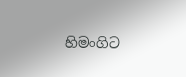හිමංගිට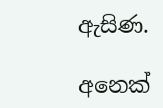ඇසිණ.

අනෙක්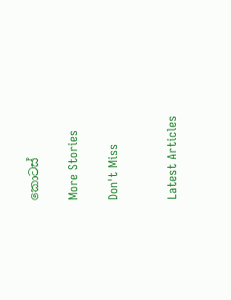කොටස්

More Stories

Don't Miss


Latest Articles